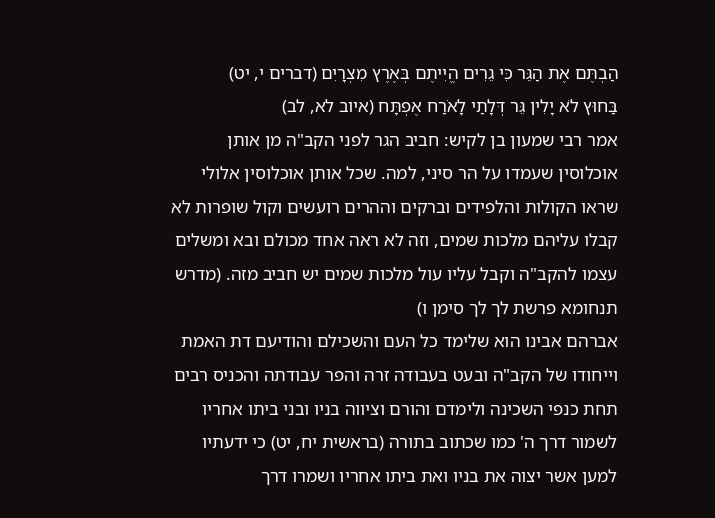הַבְתֶּם אֶת הַגֵּר כִּי גֵרִים הֱיִיתֶם בְּאֶרֶץ מִצְרָיִם (דברים י, יט)
בַּחוּץ לֹא יָלִין גֵּר דְּלָתַי לָאֹרַח אֶפְתָּח (איוב לא, לב)
אמר רבי שמעון בן לקיש: חביב הגר לפני הקב"ה מן אותן אוכלוסין שעמדו על הר סיני, למה. שכל אותן אוכלוסין אלולי שראו הקולות והלפידים וברקים וההרים רועשים וקול שופרות לא קבלו עליהם מלכות שמים, וזה לא ראה אחד מכולם ובא ומשלים עצמו להקב"ה וקבל עליו עול מלכות שמים יש חביב מזה. (מדרש תנחומא פרשת לך לך סימן ו)
אברהם אבינו הוא שלימד כל העם והשכילם והודיעם דת האמת וייחודו של הקב"ה ובעט בעבודה זרה והפר עבודתה והכניס רבים תחת כנפי השכינה ולימדם והורם וציווה בניו ובני ביתו אחריו לשמור דרך ה' כמו שכתוב בתורה (בראשית יח, יט) כי ידעתיו למען אשר יצוה את בניו ואת ביתו אחריו ושמרו דרך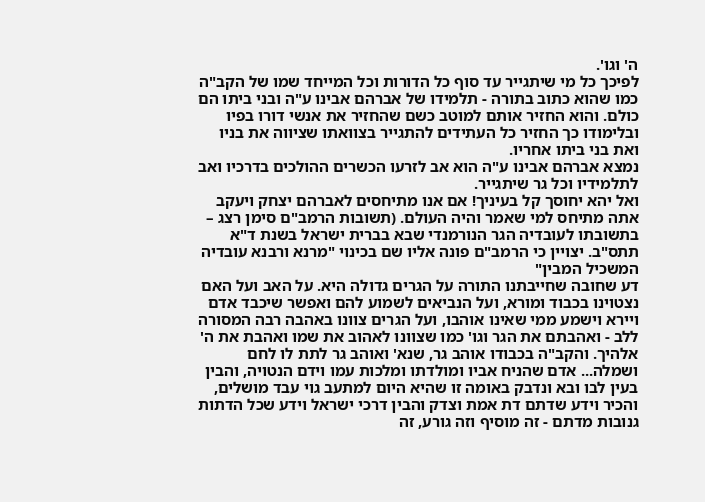ה' וגו'.
לפיכך כל מי שיתגייר עד סוף כל הדורות וכל המייחד שמו של הקב"ה כמו שהוא כתוב בתורה - תלמידו של אברהם אבינו ע"ה ובני ביתו הם כולם. והוא החזיר אותם למוטב כשם שהחזיר את אנשי דורו בפיו ובלימודו כך החזיר כל העתידים להתגייר בצוואתו שציווה את בניו ואת בני ביתו אחריו.
נמצא אברהם אבינו ע"ה הוא אב לזרעו הכשרים ההולכים בדרכיו ואב לתלמידיו וכל גר שיתגייר.
ואל יהא יחוסך קל בעיניך! אם אנו מתיחסים לאברהם יצחק ויעקב אתה מתיחס למי שאמר והיה העולם. (תשובות הרמב"ם סימן רצג – בתשובתו לעובדיה הגר הנורמנדי שבא בברית ישראל בשנת ד"א תתס"ב. יצויין כי הרמב"ם פונה אליו שם בכינוי "מרנא ורבנא עובדיה המשכיל המבין"
דע שחובה שחייבתנו התורה על הגרים גדולה היא. על האב ועל האם נצטוינו בכבוד ומורא, ועל הנביאים לשמוע להם ואפשר שיכבד אדם ויירא וישמע ממי שאינו אוהבו, ועל הגרים צוונו באהבה רבה המסורה ללב - ואהבתם את הגר וגו' כמו שצוונו לאהוב את שמו ואהבת את ה' אלהיך. והקב"ה בכבודו אוהב גר, שנא' ואוהב גר לתת לו לחם ושמלה... אדם שהניח אביו ומולדתו ומלכות עמו וידם הנטויה, והבין בעין לבו ובא ונדבק באומה זו שהיא היום למתעב גוי עבד מושלים, והכיר וידע שדתם דת אמת וצדק והבין דרכי ישראל וידע שכל הדתות גנובות מדתם - זה מוסיף וזה גורע, זה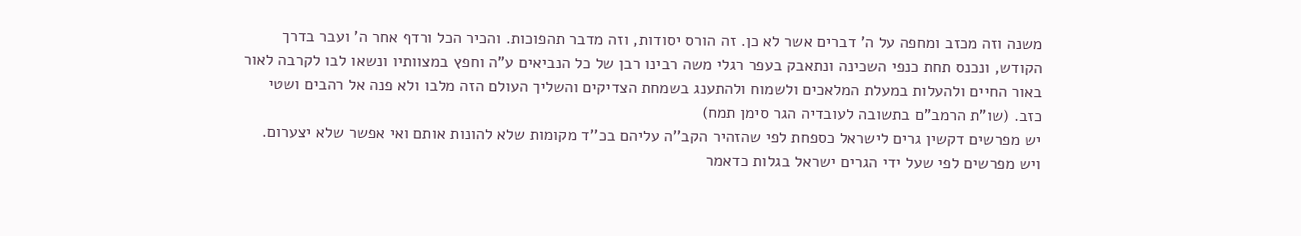משנה וזה מכזב ומחפה על ה' דברים אשר לא כן. זה הורס יסודות, וזה מדבר תהפוכות. והכיר הכל ורדף אחר ה' ועבר בדרך הקודש, ונכנס תחת כנפי השכינה ונתאבק בעפר רגלי משה רבינו רבן של כל הנביאים ע"ה וחפץ במצוותיו ונשאו לבו לקרבה לאור באור החיים ולהעלות במעלת המלאכים ולשמוח ולהתענג בשמחת הצדיקים והשליך העולם הזה מלבו ולא פנה אל רהבים ושטי כזב. (שו"ת הרמב"ם בתשובה לעובדיה הגר סימן תמח)
יש מפרשים דקשין גרים לישראל כספחת לפי שהזהיר הקב''ה עליהם בכ''ד מקומות שלא להונות אותם ואי אפשר שלא יצערום.
ויש מפרשים לפי שעל ידי הגרים ישראל בגלות כדאמר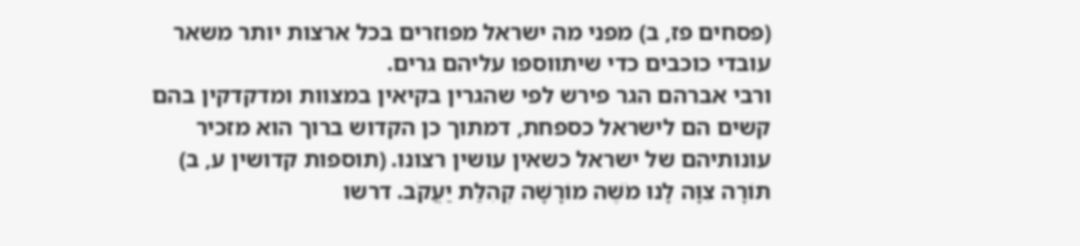(פסחים פז, ב) מפני מה ישראל מפוזרים בכל ארצות יותר משאר עובדי כוכבים כדי שיתווספו עליהם גרים.
ורבי אברהם הגר פירש לפי שהגרין בקיאין במצוות ומדקדקין בהם קשים הם לישראל כספחת, דמתוך כן הקדוש ברוך הוא מזכיר עונותיהם של ישראל כשאין עושין רצונו. (תוספות קדושין ע, ב)
תּוֹרָה צִוָּה לָנוּ מֹשֶׁה מוֹרָשָׁה קְהִלַּת יַעֲקֹב. דרשו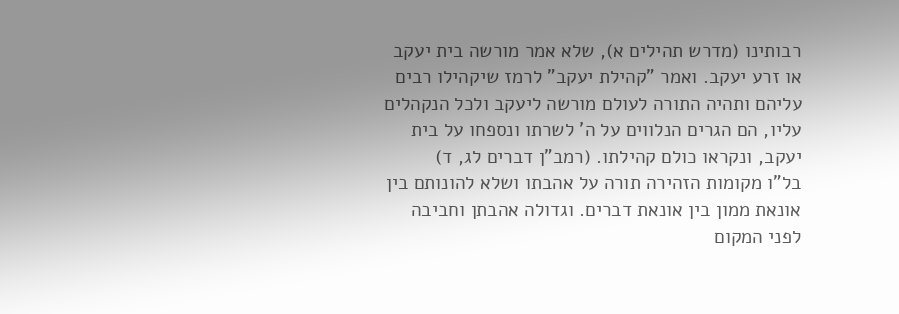רבותינו (מדרש תהילים א), שלא אמר מורשה בית יעקב או זרע יעקב. ואמר "קהילת יעקב" לרמז שיקהילו רבים עליהם ותהיה התורה לעולם מורשה ליעקב ולכל הנקהלים עליו, הם הגרים הנלווים על ה' לשרתו ונספחו על בית יעקב, ונקראו כולם קהילתו. (רמב"ן דברים לג, ד)
בל"ו מקומות הזהירה תורה על אהבתו ושלא להונותם בין אונאת ממון בין אונאת דברים. וגדולה אהבתן וחביבה לפני המקום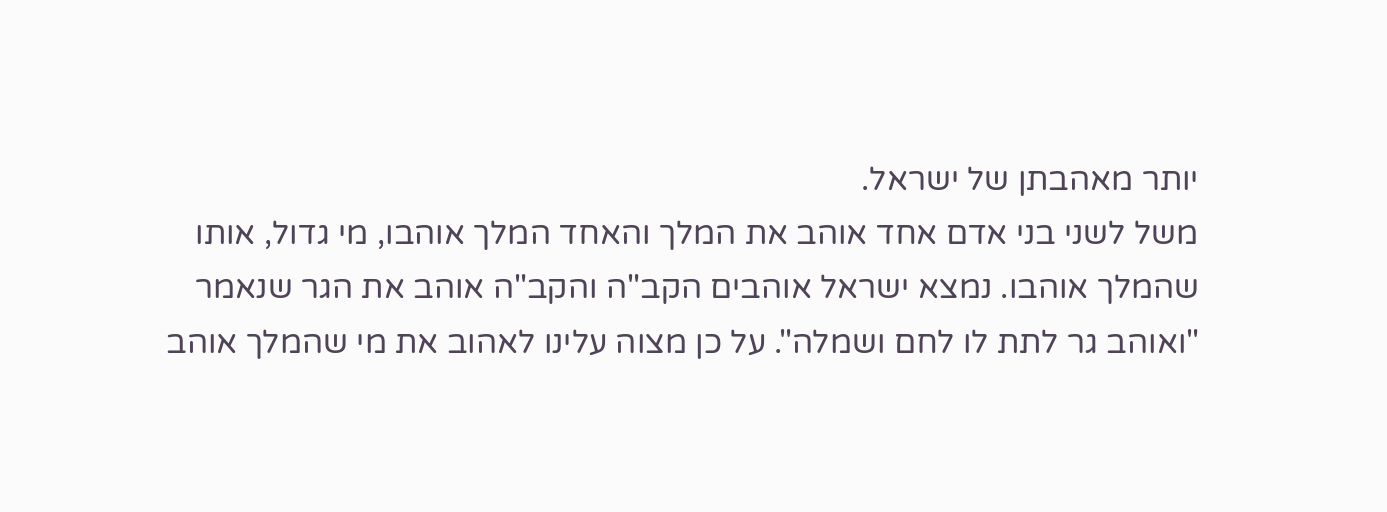יותר מאהבתן של ישראל.
משל לשני בני אדם אחד אוהב את המלך והאחד המלך אוהבו, מי גדול, אותו שהמלך אוהבו. נמצא ישראל אוהבים הקב"ה והקב"ה אוהב את הגר שנאמר "ואוהב גר לתת לו לחם ושמלה". על כן מצוה עלינו לאהוב את מי שהמלך אוהב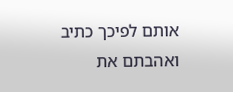אותם לפיכך כתיב ואהבתם את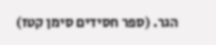הגר. (ספר חסידים סימן קטז)